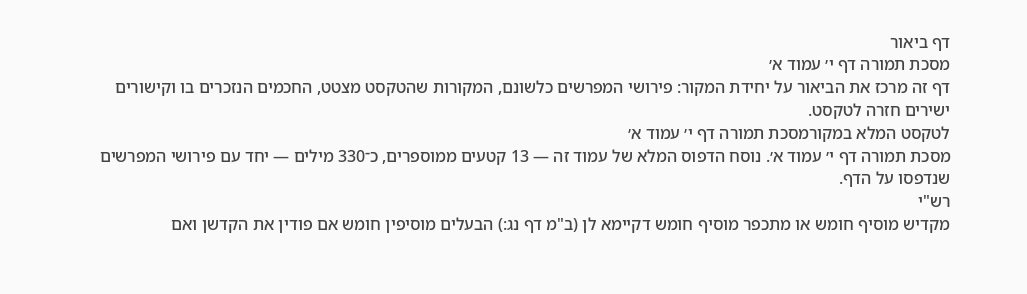דף ביאור
מסכת תמורה דף י׳ עמוד א׳
דף זה מרכז את הביאור על יחידת המקור: פירושי המפרשים כלשונם, המקורות שהטקסט מצטט, החכמים הנזכרים בו וקישורים ישירים חזרה לטקסט.
לטקסט המלא במקורמסכת תמורה דף י׳ עמוד א׳
מסכת תמורה דף י׳ עמוד א׳. נוסח הדפוס המלא של עמוד זה — 13 קטעים ממוספרים, כ־330 מילים — יחד עם פירושי המפרשים שנדפסו על הדף.
רש"י
מקדיש מוסיף חומש או מתכפר מוסיף חומש דקיימא לן (ב"מ דף נג:) הבעלים מוסיפין חומש אם פודין את הקדשן ואם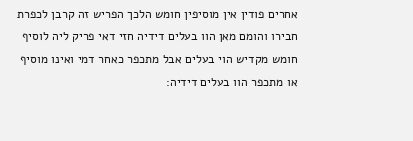אחרים פודין אין מוסיפין חומש הלכך הפריש זה קרבן לכפרת חבירו והומם מאן הוו בעלים דידיה חזי דאי פריק ליה לוסיף חומש מקדיש הוי בעלים אבל מתכפר כאחר דמי ואינו מוסיף או מתכפר הוו בעלים דידיה: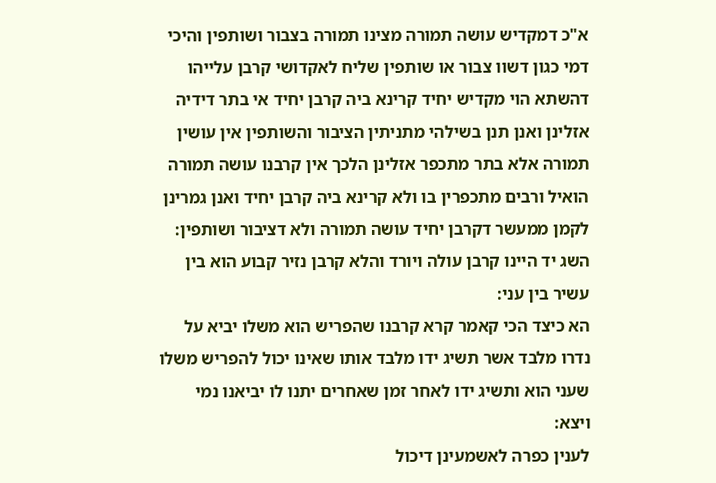א"כ דמקדיש עושה תמורה מצינו תמורה בצבור ושותפין והיכי דמי כגון דשוו צבור או שותפין שליח לאקדושי קרבן עלייהו דהשתא הוי מקדיש יחיד קרינא ביה קרבן יחיד אי בתר דידיה אזלינן ואנן תנן בשילהי מתניתין הציבור והשותפין אין עושין תמורה אלא בתר מתכפר אזלינן הלכך אין קרבנו עושה תמורה הואיל ורבים מתכפרין בו ולא קרינא ביה קרבן יחיד ואנן גמרינן לקמן ממעשר דקרבן יחיד עושה תמורה ולא דציבור ושותפין:
השג יד היינו קרבן עולה ויורד והלא קרבן נזיר קבוע הוא בין עשיר בין עני:
הא כיצד הכי קאמר קרא קרבנו שהפריש הוא משלו יביא על נדרו מלבד אשר תשיג ידו מלבד אותו שאינו יכול להפריש משלו שעני הוא ותשיג ידו לאחר זמן שאחרים יתנו לו יביאנו נמי ויצא:
לענין כפרה לאשמעינן דיכול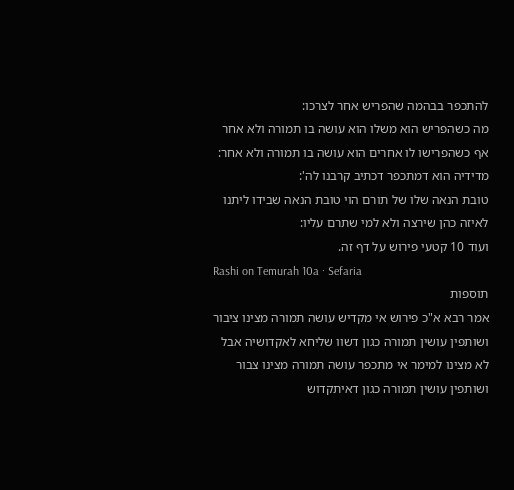להתכפר בבהמה שהפריש אחר לצרכו:
מה כשהפריש הוא משלו הוא עושה בו תמורה ולא אחר אף כשהפרישו לו אחרים הוא עושה בו תמורה ולא אחר:
מדידיה הוא דמתכפר דכתיב קרבנו לה':
טובת הנאה שלו של תורם הוי טובת הנאה שבידו ליתנו לאיזה כהן שירצה ולא למי שתרם עליו:
ועוד 10 קטעי פירוש על דף זה.
Rashi on Temurah 10a · Sefaria
תוספות
אמר רבא א"כ פירוש אי מקדיש עושה תמורה מצינו ציבור ושותפין עושין תמורה כגון דשוו שליחא לאקדושיה אבל לא מצינו למימר אי מתכפר עושה תמורה מצינו צבור ושותפין עושין תמורה כגון דאיתקדוש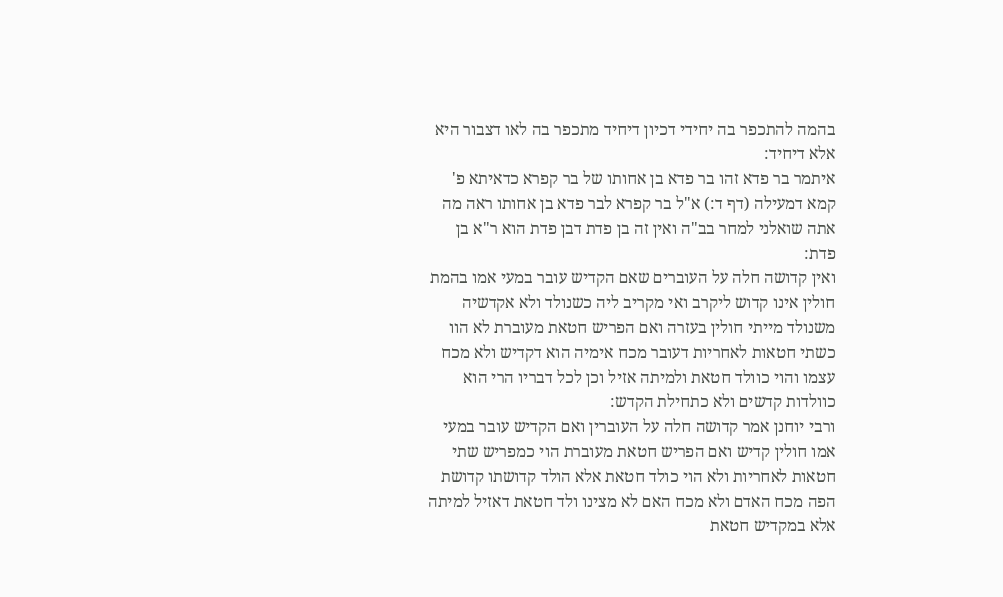בהמה להתכפר בה יחידי דכיון דיחיד מתכפר בה לאו דצבור היא אלא דיחיד:
איתמר בר פדא זהו בר פדא בן אחותו של בר קפרא כדאיתא פ' קמא דמעילה (דף ד:) א"ל בר קפרא לבר פדא בן אחותו ראה מה אתה שואלני למחר בב"ה ואין זה בן פדת דבן פדת הוא ר"א בן פדת:
ואין קדושה חלה על העוברים שאם הקדיש עובר במעי אמו בהמת חולין אינו קדוש ליקרב ואי מקריב ליה כשנולד ולא אקדשיה משנולד מייתי חולין בעזרה ואם הפריש חטאת מעוברת לא הוו כשתי חטאות לאחריות דעובר מכח אימיה הוא דקדיש ולא מכח עצמו והוי כוולד חטאת ולמיתה אזיל וכן לכל דבריו הרי הוא כוולדות קדשים ולא כתחילת הקדש:
ורבי יוחנן אמר קדושה חלה על העוברין ואם הקדיש עובר במעי אמו חולין קדיש ואם הפריש חטאת מעוברת הוי כמפריש שתי חטאות לאחריות ולא הוי כולד חטאת אלא הולד קדושתו קדושת הפה מכח האדם ולא מכח האם לא מצינו ולד חטאת דאזיל למיתה אלא במקדיש חטאת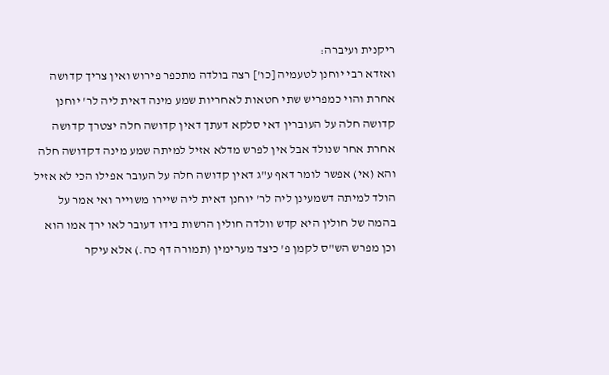ריקנית ועיברה:
ואזדא רבי יוחנן לטעמיה [כו'] רצה בולדה מתכפר פירוש ואין צריך קדושה אחרת והוי כמפריש שתי חטאות לאחריות שמע מינה דאית ליה לר' יוחנן קדושה חלה על העוברין דאי סלקא דעתך דאין קדושה חלה יצטרך קדושה אחרת אחר שנולד אבל אין לפרש מדלא אזיל למיתה שמע מינה דקדושה חלה והא (אי) אפשר לומר דאף ע"ג דאין קדושה חלה על העובר אפילו הכי לא אזיל הולד למיתה דשמעינן ליה לר' יוחנן דאית ליה שיירו משוייר ואי אמר על בהמה של חולין היא קדש וולדה חולין הרשות בידו דעובר לאו ירך אמו הוא וכן מפרש הש"ס לקמן פ' כיצד מערימין (תמורה דף כה.) אלא עיקר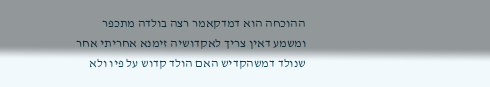ההוכחה הוא דמדקאמר רצה בולדה מתכפר ומשמע דאין צריך לאקדושיה זימנא אחריתי אחר שנולד דמשהקדיש האם הולד קדוש על פיו ולא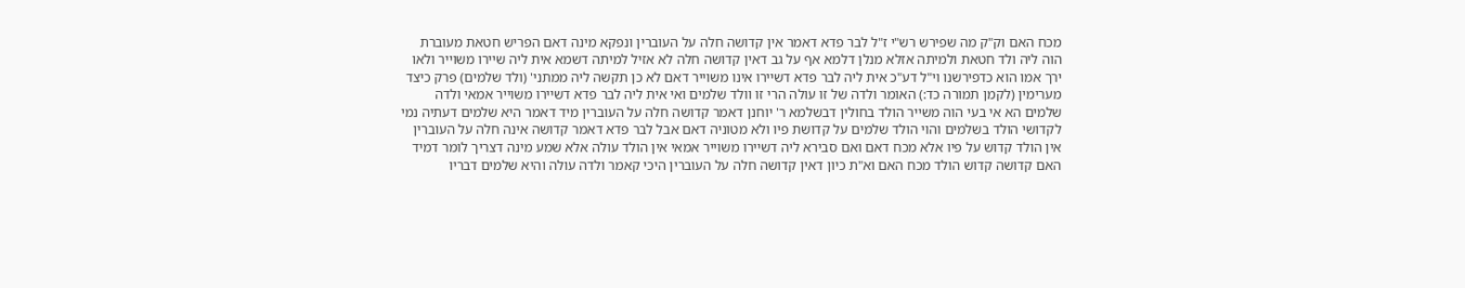מכח האם וק"ק מה שפירש רש"י ז"ל לבר פדא דאמר אין קדושה חלה על העוברין ונפקא מינה דאם הפריש חטאת מעוברת הוה ליה ולד חטאת ולמיתה אזלא מנלן דלמא אף על גב דאין קדושה חלה לא אזיל למיתה דשמא אית ליה שיירו משוייר ולאו ירך אמו הוא כדפירשנו וי"ל דע"כ אית ליה לבר פדא דשיירו אינו משוייר דאם לא כן תקשה ליה ממתני' (ולד שלמים) פרק כיצד מערימין (לקמן תמורה כד:) האומר ולדה של זו עולה הרי זו וולד שלמים ואי אית ליה לבר פדא דשיירו משוייר אמאי ולדה שלמים הא אי בעי הוה משייר הולד בחולין דבשלמא ר' יוחנן דאמר קדושה חלה על העוברין מיד דאמר היא שלמים דעתיה נמי לקדושי הולד בשלמים והוי הולד שלמים על קדושת פיו ולא מטוניה דאם אבל לבר פדא דאמר קדושה אינה חלה על העוברין אין הולד קדוש על פיו אלא מכח דאם ואם סבירא ליה דשיירו משוייר אמאי אין הולד עולה אלא שמע מינה דצריך לומר דמיד האם קדושה קדוש הולד מכח האם וא"ת כיון דאין קדושה חלה על העוברין היכי קאמר ולדה עולה והיא שלמים דבריו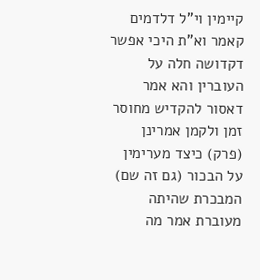קיימין וי"ל דלדמים קאמר וא"ת היכי אפשר דקדושה חלה על העוברין והא אמר דאסור להקדיש מחוסר זמן ולקמן אמרינן (פרק) כיצד מערימין על הבכור (גם זה שם) המבכרת שהיתה מעוברת אמר מה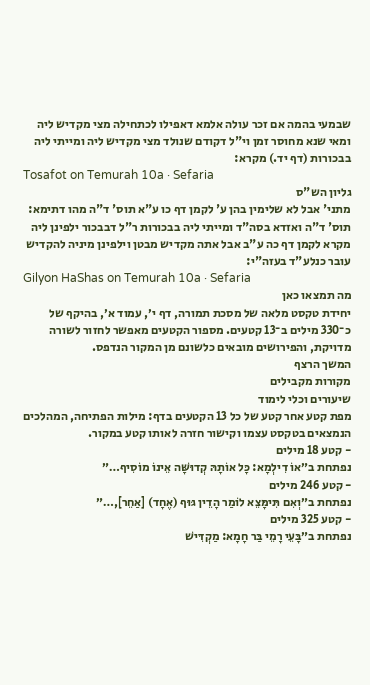שבמעי בהמה אם זכר עולה אלמא דאפילו לכתחילה מצי מקדיש ליה ומאי שנא מחוסר זמן וי"ל דקודם שנולד מצי מקדיש ליה ומייתי ליה בבכורות (דף יד.) מקרא:
Tosafot on Temurah 10a · Sefaria
גליון הש"ס
מתני' אבל לא שלימין בהן ע' לקמן דף כו ע"א תוס' ד"ה מהו דתימא:
תוס' ד"ה ואזדא בסה"ד ומייתי ליה בבכורות ר"ל דבבכור ילפינן ליה מקרא לקמן דף כה ע"ב אבל אתה מקדיש מבטן וילפינן מיניה להקדיש עובר כנלע"ד בעזה"י:
Gilyon HaShas on Temurah 10a · Sefaria
מה תמצאו כאן
יחידת טקסט מלאה של מסכת תמורה, דף י׳, עמוד א׳, בהיקף של כ־330 מילים ב־13 קטעים. מספור הקטעים מאפשר לחזור לשורה מדויקת, והפירושים מובאים כלשונם מן המקור הנדפס.
המשך הרצף
מקורות מקבילים
שיעורים וכלי לימוד
מפת קטע אחר קטע של כל 13 הקטעים בדף: מילות הפתיחה, המהלכים הנמצאים בטקסט עצמו וקישור חזרה לאותו קטע במקור.
- קטע 18 מילים
נפתחת ב״אוֹ דִילְמָא: כׇּל אוֹתָהּ קְדוּשָּׁה אֵינוֹ מוֹסִיף…״
- קטע 246 מילים
נפתחת ב״וְאִם תִּימָּצֵא לוֹמַר הָדֵין גּוּף (אֶחָד) [אַחֵר],…״
- קטע 325 מילים
נפתחת ב״בָּעֵי רָמֵי בַּר חָמָא: מַקְדִּישׁ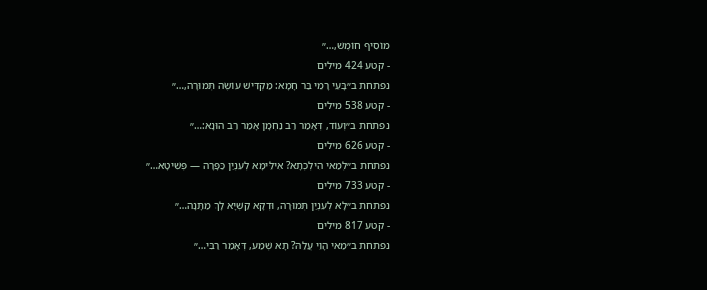מוֹסִיף חוֹמֶשׁ,…״
- קטע 424 מילים
נפתחת ב״בָּעֵי רָמֵי בַּר חָמָא: מַקְדִּישׁ עוֹשֶׂה תְּמוּרָה,…״
- קטע 538 מילים
נפתחת ב״וְעוֹד, דְּאָמַר רַב נַחְמָן אָמַר רַב הוּנָא:…״
- קטע 626 מילים
נפתחת ב״לְמַאי הִילְכְתָא? אִילֵּימָא לְעִנְיַן כַּפָּרָה — פְּשִׁיטָא…״
- קטע 733 מילים
נפתחת ב״לָא לְעִנְיַן תְּמוּרָה, וּדְקָא קַשְׁיָא לָךְ מַתָּנָה…״
- קטע 817 מילים
נפתחת ב״מַאי הָוֵי עֲלַהּ? תָּא שְׁמַע, דְּאָמַר רַבִּי…״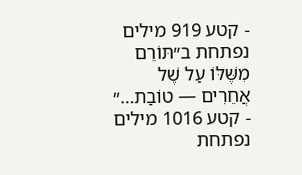- קטע 919 מילים
נפתחת ב״תּוֹרֵם מִשֶּׁלּוֹ עַל שֶׁל אֲחֵרִים — טוֹבַת…״
- קטע 1016 מילים
נפתחת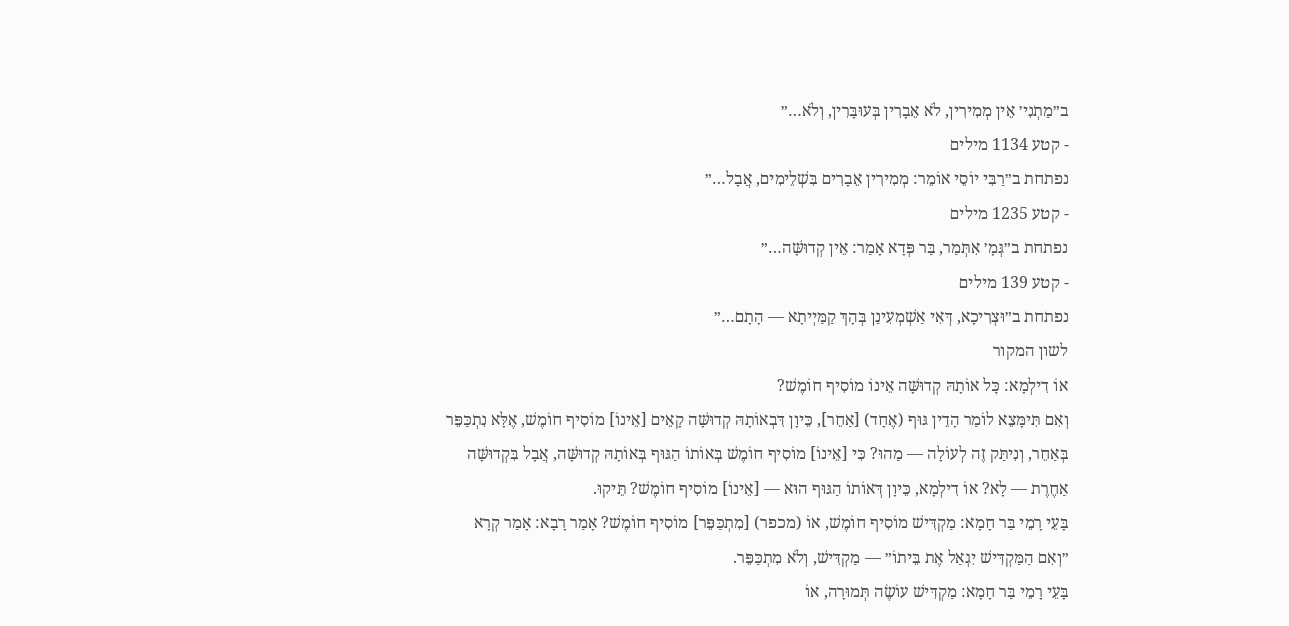ב״מַתְנִי׳ אֵין מְמִירִין, לֹא אֵבָרִין בְּעוּבָּרִין, וְלֹא…״
- קטע 1134 מילים
נפתחת ב״רַבִּי יוֹסֵי אוֹמֵר: מְמִירִין אֵבָרִים בִּשְׁלֵימִים, אֲבָל…״
- קטע 1235 מילים
נפתחת ב״גְּמָ׳ אִתְּמַר, בַּר פְּדָא אָמַר: אֵין קְדוּשָּׁה…״
- קטע 139 מילים
נפתחת ב״וּצְרִיכָא, דְּאִי אַשְׁמְעִינַן בְּהָךְ קַמַּיְיתָא — הָתָם…״
לשון המקור
אוֹ דִילְמָא: כׇּל אוֹתָהּ קְדוּשָּׁה אֵינוֹ מוֹסִיף חוֹמֶשׁ?
וְאִם תִּימָּצֵא לוֹמַר הָדֵין גּוּף (אֶחָד) [אַחֵר], כֵּיוָן דִּבְאוֹתָהּ קְדוּשָּׁה קָאֵים [אֵינוֹ] מוֹסִיף חוֹמֶשׁ, אֶלָּא נִתְכַּפֵּר בְּאַחֵר, וְנִיתַּק זֶה לְעוֹלָה — מַהוּ? כִּי [אֵינוֹ] מוֹסִיף חוֹמֶשׁ בְּאוֹתוֹ הַגּוּף בְּאוֹתָהּ קְדוּשָּׁה, אֲבָל בִּקְדוּשָּׁה אַחֶרֶת — לָא? אוֹ דִילְמָא, כֵּיוָן דְּאוֹתוֹ הַגּוּף הוּא — [אֵינוֹ] מוֹסִיף חוֹמֶשׁ? תֵּיקוּ.
בָּעֵי רָמֵי בַּר חָמָא: מַקְדִּישׁ מוֹסִיף חוֹמֶשׁ, אוֹ (מכפר) [מִתְכַּפֵּר] מוֹסִיף חוֹמֶשׁ? אָמַר רָבָא: אָמַר קְרָא ״וְאִם הַמַּקְדִּישׁ יִגְאַל אֶת בֵּיתוֹ״ — מַקְדִּישׁ, וְלֹא מִתְכַּפֵּר.
בָּעֵי רָמֵי בַּר חָמָא: מַקְדִּישׁ עוֹשֶׂה תְּמוּרָה, אוֹ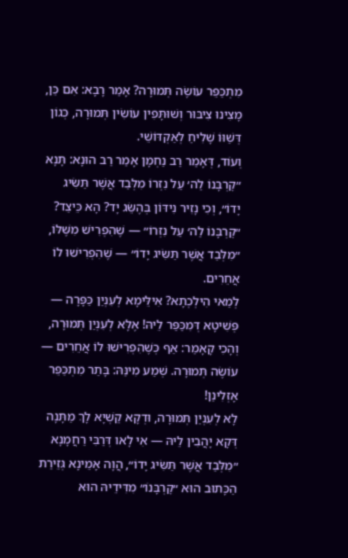מִתְכַּפֵּר עוֹשֶׂה תְּמוּרָה? אָמַר רָבָא: אִם כֵּן, מָצִינוּ צִיבּוּר וְשׁוּתָּפִין עוֹשִׂין תְּמוּרָה, כְּגוֹן דְּשַׁוּוֹ שָׁלִיחַ לְאַקְדּוֹשֵׁי.
וְעוֹד, דְּאָמַר רַב נַחְמָן אָמַר רַב הוּנָא: תָּנָא ״קׇרְבָּנוֹ לַה׳ עַל נִזְרוֹ מִלְּבַד אֲשֶׁר תַּשִּׂיג יָדוֹ״, וְכִי נָזִיר נִידּוֹן בְּהֶשֵּׂג יָד? הָא כֵּיצַד? ״קׇרְבָּנוֹ לַה׳ עַל נִזְרוֹ״ — שֶׁהִפְרִישׁ מִשֶּׁלּוֹ, ״מִלְּבַד אֲשֶׁר תַּשִּׂיג יָדוֹ״ — שֶׁהִפְרִישׁוּ לוֹ אֲחֵרִים.
לְמַאי הִילְכְתָא? אִילֵּימָא לְעִנְיַן כַּפָּרָה — פְּשִׁיטָא דְּמִכַּפַּר לֵיהּ! אֶלָּא לְעִנְיַן תְּמוּרָה, וְהָכִי קָאָמַר: אַף כְּשֶׁהִפְרִישׁוּ לוֹ אֲחֵרִים — עוֹשֶׂה תְּמוּרָה. שְׁמַע מִינַּהּ: בָּתַר מִתְכַּפֵּר אָזְלִינַן!
לָא לְעִנְיַן תְּמוּרָה, וּדְקָא קַשְׁיָא לָךְ מַתָּנָה דְּקָא יָהֲבִין לֵיהּ — אִי לָאו דְּרַבִּי רַחֲמָנָא ״מִלְּבַד אֲשֶׁר תַּשִּׂיג יָדוֹ״, הֲוָה אָמֵינָא גְּזֵירַת הַכָּתוּב הוּא ״קׇרְבָּנוֹ״ מִדִּידֵיהּ הוּא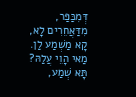דְּמִכַּפַּר, מִדַּאֲחֵרִים לָא, קָא מַשְׁמַע לַן.
מַאי הָוֵי עֲלַהּ? תָּא שְׁמַע,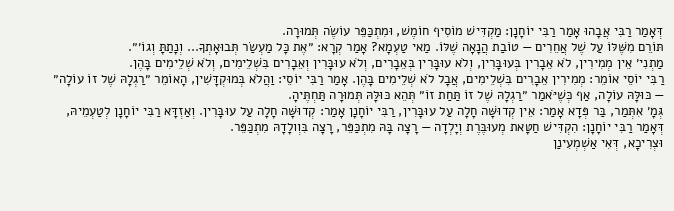דְּאָמַר רַבִּי אֲבָהוּ אָמַר רַבִּי יוֹחָנָן: מַקְדִּישׁ מוֹסִיף חוֹמֶשׁ, וּמִתְכַּפֵּר עוֹשֶׂה תְּמוּרָה.
תּוֹרֵם מִשֶּׁלּוֹ עַל שֶׁל אֲחֵרִים — טוֹבַת הֲנָאָה שֶׁלּוֹ. מַאי טַעְמָא? אָמַר קְרָא: ״אֶת כׇּל מַעְשַׂר תְּבוּאָתְךָ... וְנָתַתָּ וְגוֹ׳״.
מַתְנִי׳ אֵין מְמִירִין, לֹא אֵבָרִין בְּעוּבָּרִין, וְלֹא עוּבָּרִין בְּאֵבָרִים, וְלֹא עוּבָּרִין וְאֵבָרִים בִּשְׁלֵימִים, וְלֹא שְׁלֵימִים בָּהֶן.
רַבִּי יוֹסֵי אוֹמֵר: מְמִירִין אֵבָרִים בִּשְׁלֵימִים, אֲבָל לֹא שְׁלֵימִים בָּהֶן. אָמַר רַבִּי יוֹסֵי: וַהֲלֹא בְּמוּקְדָּשִׁין, הָאוֹמֵר ״רַגְלָהּ שֶׁל זוֹ עוֹלָה״ — כּוּלָּהּ עוֹלָה, אַף כְּשֶׁיֹּאמַר ״רַגְלָהּ שֶׁל זוֹ תַּחַת זוֹ״ תְּהֵא כּוּלָּהּ תְּמוּרָה תַּחְתֶּיהָ.
גְּמָ׳ אִתְּמַר, בַּר פְּדָא אָמַר: אֵין קְדוּשָּׁה חָלָה עַל עוּבָּרִין, רַבִּי יוֹחָנָן אָמַר: קְדוּשָּׁה חָלָה עַל עוּבָּרִין. וְאַזְדָּא רַבִּי יוֹחָנָן לְטַעְמֵיהּ, דְּאָמַר רַבִּי יוֹחָנָן: הִקְדִּישׁ חַטָּאת מְעוּבֶּרֶת וְיָלְדָה — רָצָה בָּהּ מִתְכַּפֵּר, רָצָה בִּוְולָדָהּ מִתְכַּפֵּר.
וּצְרִיכָא, דְּאִי אַשְׁמְעִינַן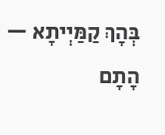בְּהָךְ קַמַּיְיתָא — הָתָם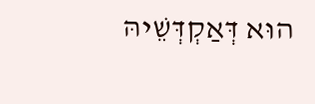הוּא דְּאַקְדְּשֵׁיהּ